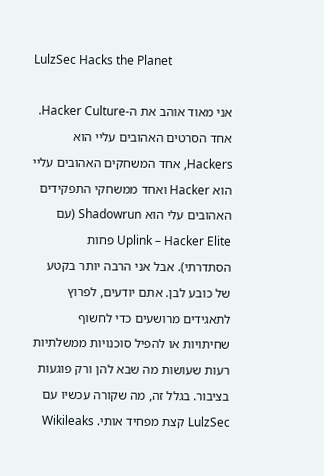LulzSec Hacks the Planet

אני מאוד אוהב את ה-Hacker Culture. אחד הסרטים האהובים עליי הוא Hackers, אחד המשחקים האהובים עליי הוא Hacker ואחד ממשחקי התפקידים האהובים עלי הוא Shadowrun (עם Uplink – Hacker Elite פחות הסתדרתי). אבל אני הרבה יותר בקטע של כובע לבן. אתם יודעים, לפרוץ לתאגידים מרושעים כדי לחשוף שחיתויות או להפיל סוכנויות ממשלתיות רעות שעושות מה שבא להן ורק פוגעות בציבור. בגלל זה, מה שקורה עכשיו עם LulzSec קצת מפחיד אותי. Wikileaks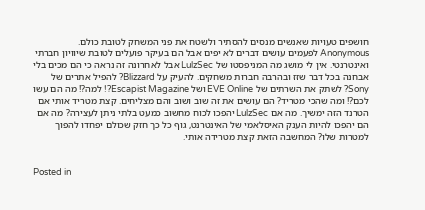חושפים טעויות שאנשים מנסים להסתיר ולשטח את פני המשחק לטובת כולם. Anonymous לפעמים עושים דברים לא יפים אבל הם בעיקר פועלים לטובת שיוויון חברתי ואינטרנטי. אין לי מושג מה המניפסטו של LulzSec אבל לאחרונה זה נראה כי הם מכים בלי אבחנה בכל דבר שזז ובהרבה חברות משחקים. להעיק על Blizzard? להפיל אתרים של Sony? לשתק את השרתים של EVE Online ושל Escapist Magazine?! למה?! מה הם עשו לכם?! ומה שהכי מטריד? הם עושים את זה שוב ושוב והם מצליחים. קצת מטריד אותי אם הטרנד הזה ימשיך. מה אם LulzSec יהפכו לכוח מחשוב כמעט בלתי ניתן לעצירה? מה אם הם יהפכו להיות הענק האיסלאמי של האינטרנט, גוף כל כך חזק שכולם יפחדו להפוך למטרות שלו? המחשבה הזאת קצת מטרידה אותי.


Posted in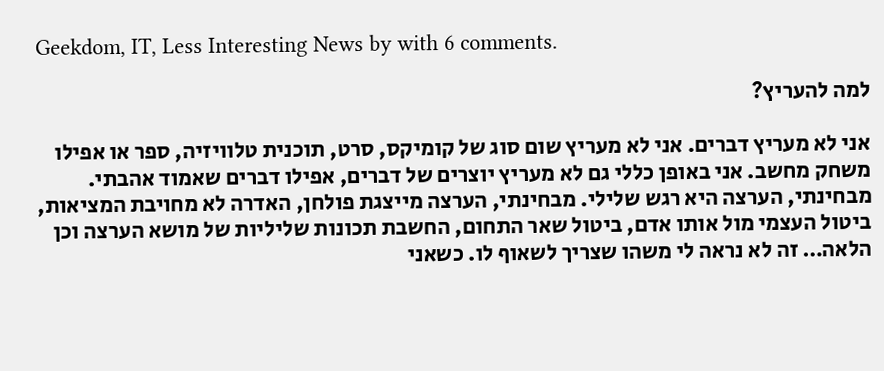Geekdom, IT, Less Interesting News by with 6 comments.

למה להעריץ?

אני לא מעריץ דברים. אני לא מעריץ שום סוג של קומיקס, סרט, תוכנית טלוויזיה, ספר או אפילו משחק מחשב. אני באופן כללי גם לא מעריץ יוצרים של דברים, אפילו דברים שאמוד אהבתי. מבחינתי, הערצה היא רגש שלילי. מבחינתי, הערצה מייצגת פולחן, האדרה לא מחויבת המציאות, ביטול העצמי מול אותו אדם, ביטול שאר התחום, החשבת תכונות שליליות של מושא הערצה וכן הלאה… זה לא נראה לי משהו שצריך לשאוף לו. כשאני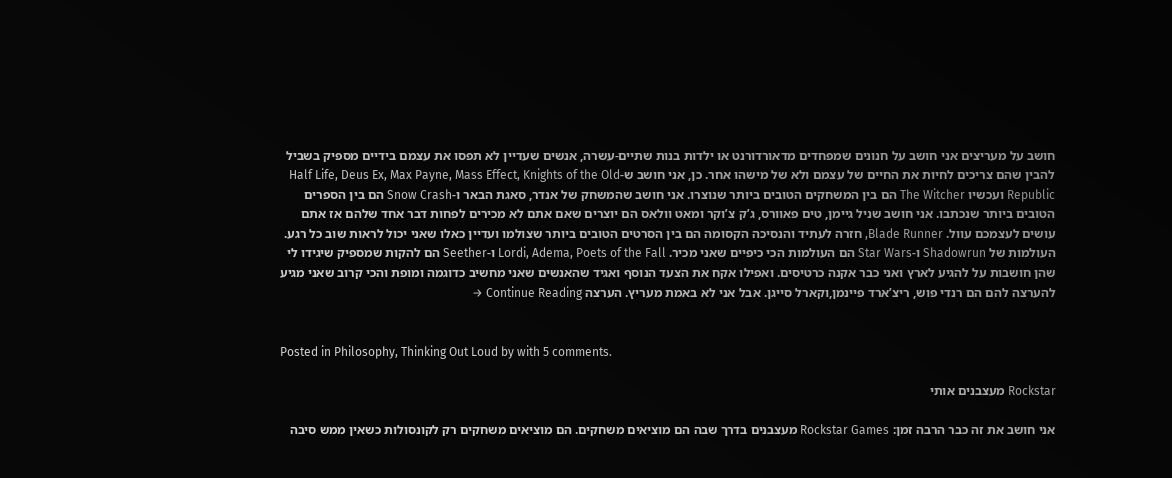חושב על מעריצים אני חושב על חנונים שמפחדים מדאורדורנט או ילדות בנות שתיים-עשרה, אנשים שעדיין לא תפסו את עצמם בידיים מספיק בשביל להבין שהם צריכים לחיות את החיים של עצמם ולא של מישהו אחר. כן, אני חושב ש-Half Life, Deus Ex, Max Payne, Mass Effect, Knights of the Old Republic ועכשיו The Witcher הם בין המשחקים הטובים ביותר שנוצרו. אני חושב שהמשחק של אנדר, סאגת הבאר ו-Snow Crash הם בין הספרים הטובים ביותר שנכתבו. אני חושב שניל גיימן, טים פאוורס, ג’ק צ’וקר ומאט וולאס הם יוצרים שאם אתם לא מכירים לפחות דבר אחד שלהם אז אתם עושים לעצמכם עוול. Blade Runner, חזרה לעתיד והנסיכה הקסומה הם בין הסרטים הטובים ביותר שצולמו ועדיין כאלו שאני יכול לראות שוב כל רגע. העולמות של Shadowrun ו-Star Wars הם העולמות הכי כיפיים שאני מכיר. Lordi, Adema, Poets of the Fall ו-Seether הם להקות שמספיק שיגידו לי שהן חושבות על להגיע לארץ ואני כבר אקנה כרטיסים. ואפילו אקח את הצעד הנוסף ואגיד שהאנשים שאני מחשיב כדוגמה ומופת והכי קרוב שאני מגיע להערצה להם הם רנדי פוש, ריצ’ארד פיינמן,וקארל סייגן. אבל אני לא באמת מעריץ. הערצה Continue Reading →


Posted in Philosophy, Thinking Out Loud by with 5 comments.

Rockstar מעצבנים אותי

אני חושב את זה כבר הרבה זמן: Rockstar Games מעצבנים בדרך שבה הם מוציאים משחקים. הם מוציאים משחקים רק לקונסולות כשאין ממש סיבה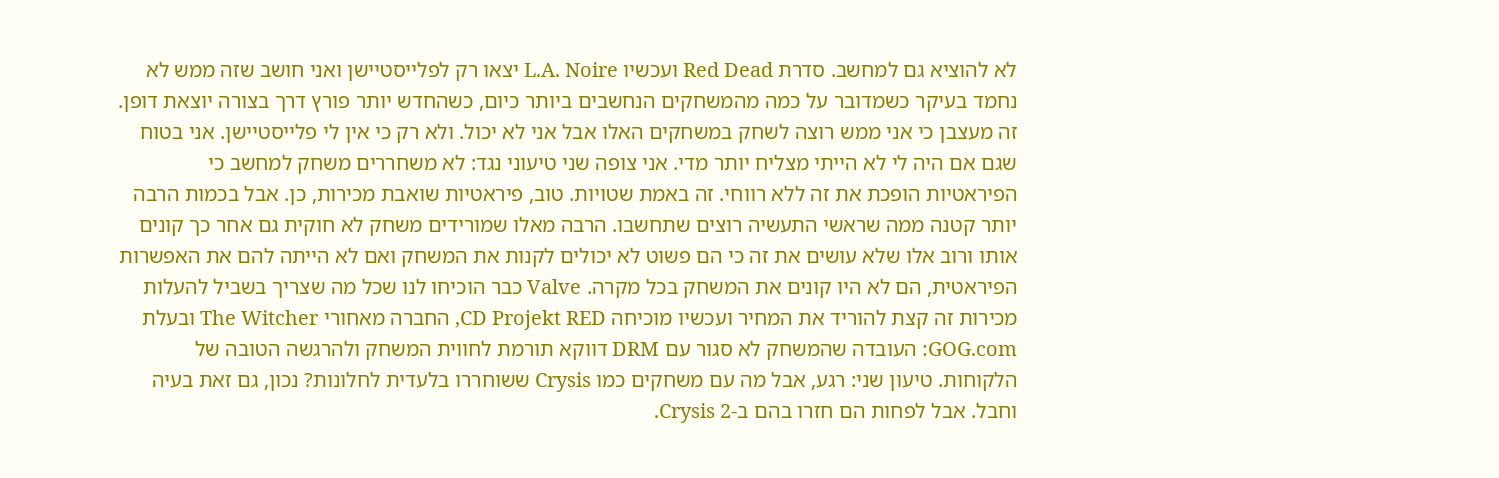לא להוציא גם למחשב. סדרת Red Dead ועכשיו L.A. Noire יצאו רק לפלייסטיישן ואני חושב שזה ממש לא נחמד בעיקר כשמדובר על כמה מהמשחקים הנחשבים ביותר כיום, כשהחדש יותר פורץ דרך בצורה יוצאת דופן. זה מעצבן כי אני ממש רוצה לשחק במשחקים האלו אבל אני לא יכול. ולא רק כי אין לי פלייסטיישן. אני בטוח שגם אם היה לי לא הייתי מצליח יותר מדי. אני צופה שני טיעוני נגד: לא משחררים משחק למחשב כי הפיראטיות הופכת את זה ללא רווחי. זה באמת שטויות. טוב, פיראטיות שואבת מכירות, כן. אבל בכמות הרבה יותר קטנה ממה שראשי התעשיה רוצים שתחשבו. הרבה מאלו שמורידים משחק לא חוקית גם אחר כך קונים אותו ורוב אלו שלא עושים את זה כי הם פשוט לא יכולים לקנות את המשחק ואם לא הייתה להם את האפשרות הפיראטית, הם לא היו קונים את המשחק בכל מקרה. Valve כבר הוכיחו לנו שכל מה שצריך בשביל להעלות מכירות זה קצת להוריד את המחיר ועכשיו מוכיחה CD Projekt RED, החברה מאחורי The Witcher ובעלת GOG.com: העובדה שהמשחק לא סגור עם DRM דווקא תורמת לחווית המשחק ולהרגשה הטובה של הלקוחות. טיעון שני: רגע, אבל מה עם משחקים כמו Crysis ששוחררו בלעדית לחלונות? נכון, גם זאת בעיה וחבל. אבל לפחות הם חזרו בהם ב-Crysis 2.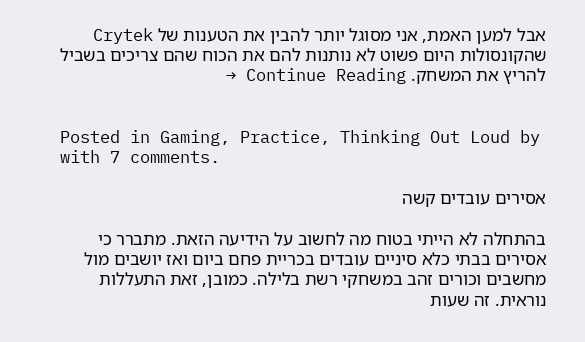אבל למען האמת, אני מסוגל יותר להבין את הטענות של Crytek שהקונסולות היום פשוט לא נותנות להם את הכוח שהם צריכים בשביל להריץ את המשחק. Continue Reading →


Posted in Gaming, Practice, Thinking Out Loud by with 7 comments.

אסירים עובדים קשה

בהתחלה לא הייתי בטוח מה לחשוב על הידיעה הזאת. מתברר כי אסירים בבתי כלא סיניים עובדים בכריית פחם ביום ואז יושבים מול מחשבים וכורים זהב במשחקי רשת בלילה. כמובן, זאת התעללות נוראית. זה שעות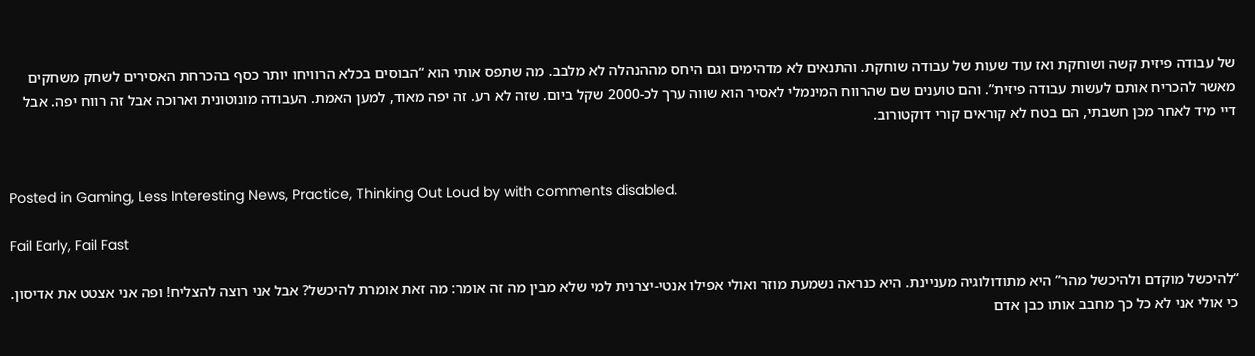של עבודה פיזית קשה ושוחקת ואז עוד שעות של עבודה שוחקת. והתנאים לא מדהימים וגם היחס מההנהלה לא מלבב. מה שתפס אותי הוא “הבוסים בכלא הרוויחו יותר כסף בהכרחת האסירים לשחק משחקים מאשר להכריח אותם לעשות עבודה פיזית”. והם טוענים שם שהרווח המינמלי לאסיר הוא שווה ערך לכ-2000 שקל ביום. שזה לא רע. זה יפה מאוד, למען האמת. העבודה מונוטונית וארוכה אבל זה רווח יפה. אבל דיי מיד לאחר מכן חשבתי, הם בטח לא קוראים קורי דוקטורוב.


Posted in Gaming, Less Interesting News, Practice, Thinking Out Loud by with comments disabled.

Fail Early, Fail Fast

“להיכשל מוקדם ולהיכשל מהר” היא מתודולוגיה מעניינת. היא כנראה נשמעת מוזר ואולי אפילו אנטי-יצרנית למי שלא מבין מה זה אומר: מה זאת אומרת להיכשל? אבל אני רוצה להצליח! ופה אני אצטט את אדיסון. כי אולי אני לא כל כך מחבב אותו כבן אדם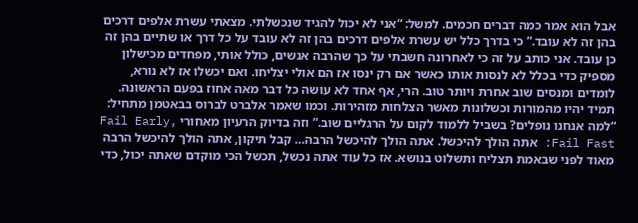אבל הוא אמר כמה דברים חכמים. למשל: “אני לא יכול להגיד שנכשלתי. מצאתי עשרת אלפים דרכים בהן זה לא עובד.” כי בדרך כלל יש עשרת אלפים דרכים בהן זה לא עובד על כל דרך או שתיים בהן זה כן עובד. אני כותב על זה כי לאחרונה חשבתי על כך שהרבה אנשים, כולל אותי, מפחדים מכישלון מספיק כדי בכלל לא לנסות אותו כאשר אם רק ינסו אז הם אולי יצליחו. ואם יכשלו אז לא נורא, לומדים ומנסים שוב אחרת ויותר טוב. הרי, אף אחד לא עושה כל דבר מאה אחוז בפעם הראשונה. תמיד יהיו מהמורות וכשלונות מאשר הצלחות מזהירות. וכמו שאמר אלברט לברוס בבאטמן מתחיל: “למה אנחנו נופלים? בשביל ללמוד לקום על הרגליים שוב.” וזה בדיוק הרעיון מאחורי Fail Early, Fail Fast: אתה הולך להיכשל. אתה הולך להיכשל הרבה… קבל תיקון, אתה הולך להיכשל הרבה מאוד לפני שבאמת תצליח ותשלוט בנושא. אז כל עוד אתה נכשל, תכשל הכי מוקדם שאתה יכול, כדי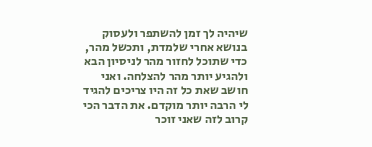שיהיה לך זמן להשתפר ולעסוק בנושא אחרי שלמדת, ותכשל מהר, כדי שתוכל לחזור מהר לניסיון הבא ולהגיע יותר מהר להצלחה. ואני חושב שאת כל זה היו צריכים להגיד לי הרבה יותר מוקדם. את הדבר הכי קרוב לזה שאני זוכר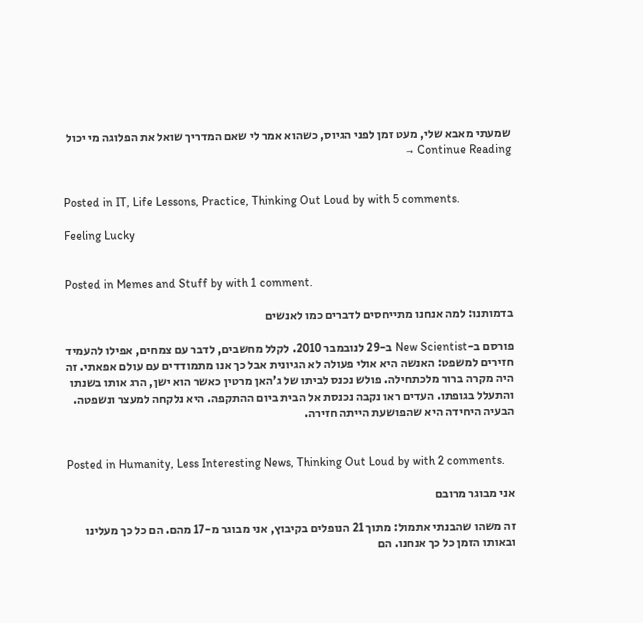שמעתי מאבא שלי, מעט זמן לפני הגיוס, כשהוא אמר לי שאם המדריך שואל את הפלוגה מי יכול Continue Reading →


Posted in IT, Life Lessons, Practice, Thinking Out Loud by with 5 comments.

Feeling Lucky


Posted in Memes and Stuff by with 1 comment.

בדמותנו: למה אנחנו מתייחסים לדברים כמו לאנשים

פורסם ב-New Scientist ב-29 לנובמבר 2010. לקלל מחשבים, לדבר עם צמחים, אפילו להעמיד חזירים למשפט: האנשה היא אולי פעולה לא הגיונית אבל כך אנו מתמודדים עם עולם אפאתי. זה היה מקרה ברור מלכתחילה. פולש נכנס לביתו של ג’האן מרטין כאשר הוא ישן, הרג אותו בשנתו והתעלל בגופתו. העדים ראו נקבה נכנסת אל הבית ביום ההתקפה. היא נלקחה למעצר ונשפטה. הבעיה היחידה היא שהפושעת הייתה חזירה.


Posted in Humanity, Less Interesting News, Thinking Out Loud by with 2 comments.

אני מבוגר מרובם

זה משהו שהבנתי אתמול: מתוך 21 הנופלים בקיבוץ, אני מבוגר מ-17 מהם. הם כל כך מעלינו ובאותו הזמן כל כך אנחנו. הם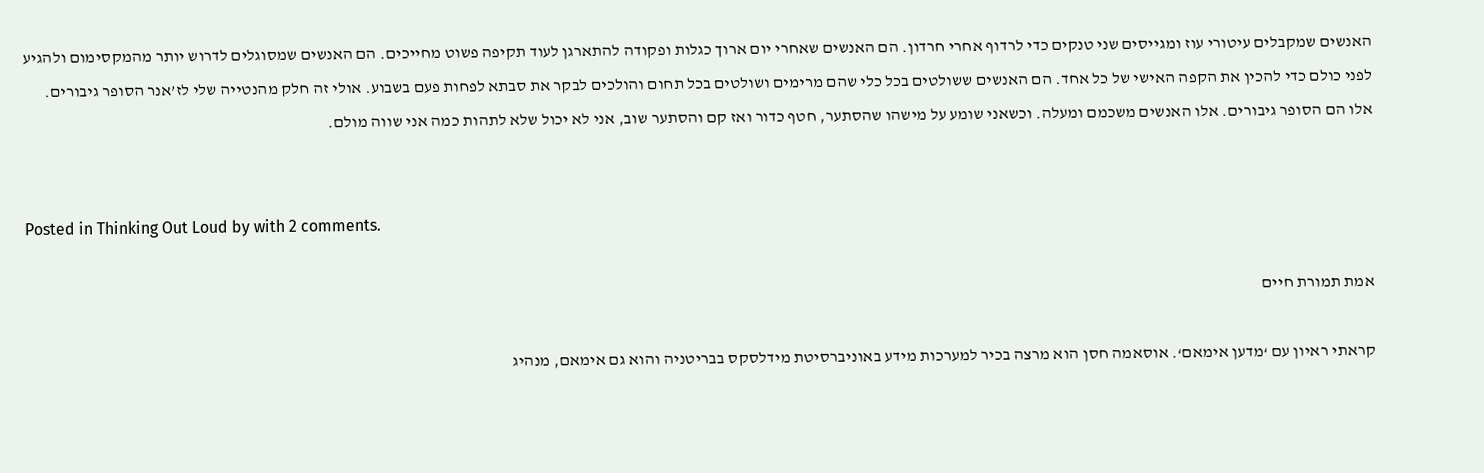האנשים שמקבלים עיטורי עוז ומגייסים שני טנקים כדי לרדוף אחרי חרדון. הם האנשים שאחרי יום ארוך כגלות ופקודה להתארגן לעוד תקיפה פשוט מחייכים. הם האנשים שמסוגלים לדרוש יותר מהמקסימום ולהגיע לפני כולם כדי להכין את הקפה האישי של כל אחד. הם האנשים ששולטים בכל כלי שהם מרימים ושולטים בכל תחום והולכים לבקר את סבתא לפחות פעם בשבוע. אולי זה חלק מהנטייה שלי לז’אנר הסופר גיבורים. אלו הם הסופר גיבורים. אלו האנשים משכמם ומעלה. וכשאני שומע על מישהו שהסתער, חטף כדור ואז קם והסתער שוב, אני לא יכול שלא לתהות כמה אני שווה מולם.


Posted in Thinking Out Loud by with 2 comments.

אמת תמורת חיים

קראתי ראיון עם ‘מדען אימאם‘. אוסאמה חסן הוא מרצה בכיר למערכות מידע באוניברסיטת מידלסקס בבריטניה והוא גם אימאם, מנהיג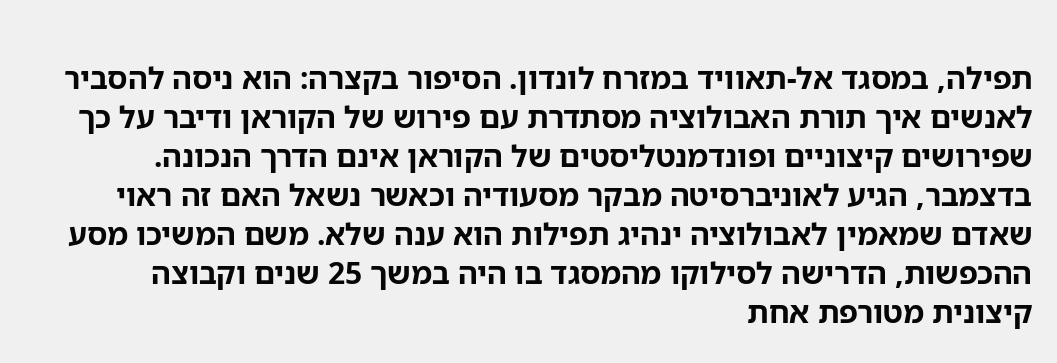תפילה, במסגד אל-תאוויד במזרח לונדון. הסיפור בקצרה: הוא ניסה להסביר לאנשים איך תורת האבולוציה מסתדרת עם פירוש של הקוראן ודיבר על כך שפירושים קיצוניים ופונדמנטליסטים של הקוראן אינם הדרך הנכונה. בדצמבר, הגיע לאוניברסיטה מבקר מסעודיה וכאשר נשאל האם זה ראוי שאדם שמאמין לאבולוציה ינהיג תפילות הוא ענה שלא. משם המשיכו מסע ההכפשות, הדרישה לסילוקו מהמסגד בו היה במשך 25 שנים וקבוצה קיצונית מטורפת אחת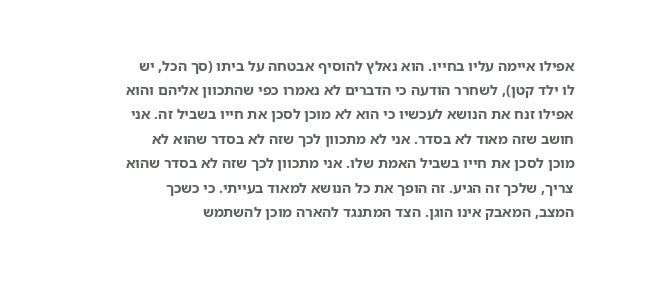אפילו איימה עליו בחייו. הוא נאלץ להוסיף אבטחה על ביתו (סך הכל, יש לו ילד קטן), לשחרר הודעה כי הדברים לא נאמרו כפי שהתכוון אליהם והוא אפילו זנח את הנושא לעכשיו כי הוא לא מוכן לסכן את חייו בשביל זה. אני חושב שזה מאוד לא בסדר. אני לא מתכוון לכך שזה לא בסדר שהוא לא מוכן לסכן את חייו בשביל האמת שלו. אני מתכוון לכך שזה לא בסדר שהוא צריך, שלכך זה הגיע. זה הופך את כל הנושא למאוד בעייתי. כי כשכך המצב, המאבק אינו הוגן. הצד המתנגד להארה מוכן להשתמש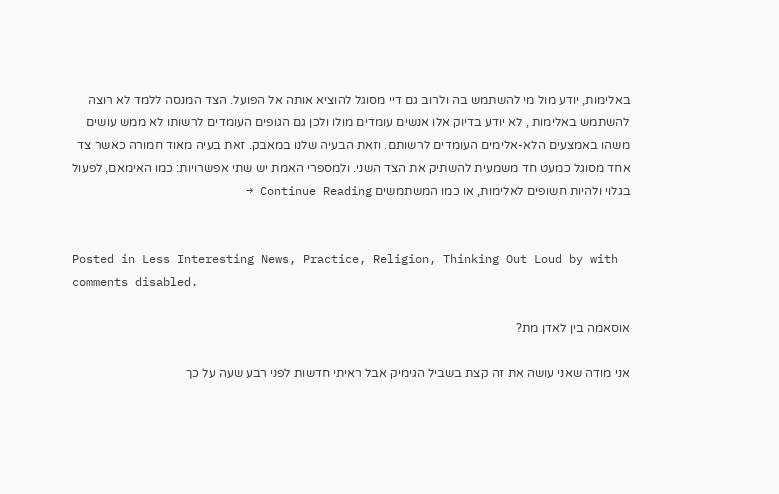באלימות, יודע מול מי להשתמש בה ולרוב גם דיי מסוגל להוציא אותה אל הפועל. הצד המנסה ללמד לא רוצה להשתמש באלימות , לא יודע בדיוק אלו אנשים עומדים מולו ולכן גם הגופים העומדים לרשותו לא ממש עושים משהו באמצעים הלא-אלימים העומדים לרשותם. וזאת הבעיה שלנו במאבק. זאת בעיה מאוד חמורה כאשר צד אחד מסוגל כמעט חד משמעית להשתיק את הצד השני. ולמספרי האמת יש שתי אפשרויות: כמו האימאם, לפעול בגלוי ולהיות חשופים לאלימות, או כמו המשתמשים Continue Reading →


Posted in Less Interesting News, Practice, Religion, Thinking Out Loud by with comments disabled.

אוסאמה בין לאדן מת?

אני מודה שאני עושה את זה קצת בשביל הגימיק אבל ראיתי חדשות לפני רבע שעה על כך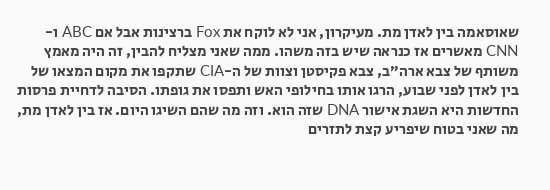שאוסאמה בין לאדן מת. מעיקרון, אני לא לוקח את Fox ברצינות אבל אם ABC ו-CNN מאשרים אז כנראה שיש בזה משהו. ממה שאני מצליח להבין, זה היה מאמץ משותף של צבא ארה”ב, צבא פקיסטן וצוות של ה-CIA שתקפו את מקום המצאו של בין לאדן לפני שבוע, הרגו אותו בחילופי האש ותפסו את גופתו. הסיבה לדחיית פרסות החדשות היא השגת אישור DNA שזה הוא. וזה מה שהם השיגו היום. אז בין לאדן מת, מה שאני בטוח שיפריע קצת לתזרים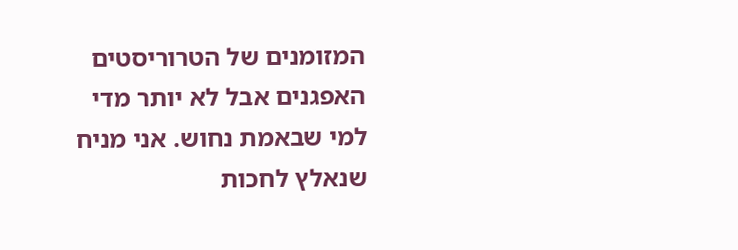המזומנים של הטרוריסטים האפגנים אבל לא יותר מדי למי שבאמת נחוש. אני מניח שנאלץ לחכות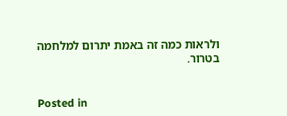ולראות כמה זה באמת יתרום למלחמה בטרור.


Posted in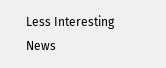Less Interesting News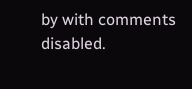by with comments disabled.